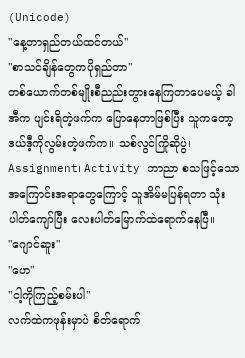(Unicode)
"နေ့တာရှည်တယ်ထင်တယ်"
"စာသင်ချိန်တွေကပိုရှည်တာ"
တစ်ယောက်တစ်မျိုးစီညည်းတွားနေကြတာပေမယ့် ခါအီက ပျင်းရိတဲ့ဖက်က ပြောနေတာဖြစ်ပြီး သူကတော့ ဒယ်ဒီ့ကိုလွမ်းတဲ့ဖက်က။ သစ်လွင်ကြိုဆိုပွဲ၊ Assignment၊ Activity ဘာညာ စသဖြင့်သော အကြောင်းအရာတွေကြောင့် သူအိမ်မပြန်ရတာ သုံးပါတ်ကျော်ပြီး လေးပါတ်မြောက်ထဲရောက်နေပြီ။
"ဂျောင်ဆူး"
"ဟေ"
"ငါ့ကိုကြည့်စမ်းပါ"
လက်ထဲကဖုန်းမှာပဲ စိတ်ရောက်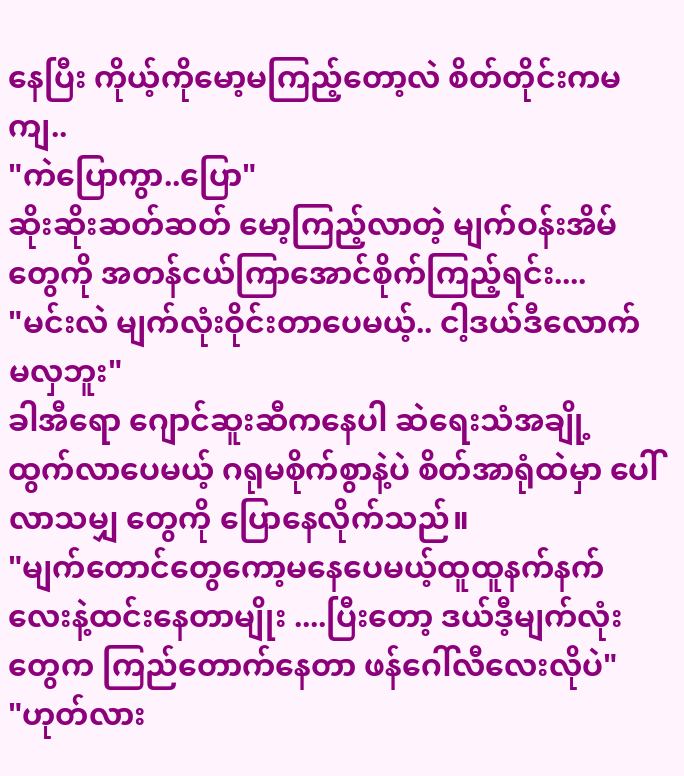နေပြီး ကိုယ့်ကိုမော့မကြည့်တော့လဲ စိတ်တိုင်းကမကျ..
"ကဲပြောကွာ..ပြော"
ဆိုးဆိုးဆတ်ဆတ် မော့ကြည့်လာတဲ့ မျက်ဝန်းအိမ်တွေကို အတန်ငယ်ကြာအောင်စိုက်ကြည့်ရင်း....
"မင်းလဲ မျက်လုံးဝိုင်းတာပေမယ့်.. ငါ့ဒယ်ဒီလောက် မလှဘူး"
ခါအီရော ဂျောင်ဆူးဆီကနေပါ ဆဲရေးသံအချို့ ထွက်လာပေမယ့် ဂရုမစိုက်စွာနဲ့ပဲ စိတ်အာရုံထဲမှာ ပေါ် လာသမျှ တွေကို ပြောနေလိုက်သည်။
"မျက်တောင်တွေကော့မနေပေမယ့်ထူထူနက်နက်လေးနဲ့ထင်းနေတာမျိုး ....ပြီးတော့ ဒယ်ဒီ့မျက်လုံးတွေက ကြည်တောက်နေတာ ဖန်ဂေါ်လီလေးလိုပဲ"
"ဟုတ်လား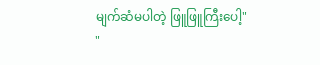မျက်ဆံမပါတဲ့ ဖြူဖြူကြီးပေါ့"
"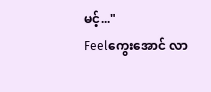မင့်..."
Feelကွေးအောင် လာ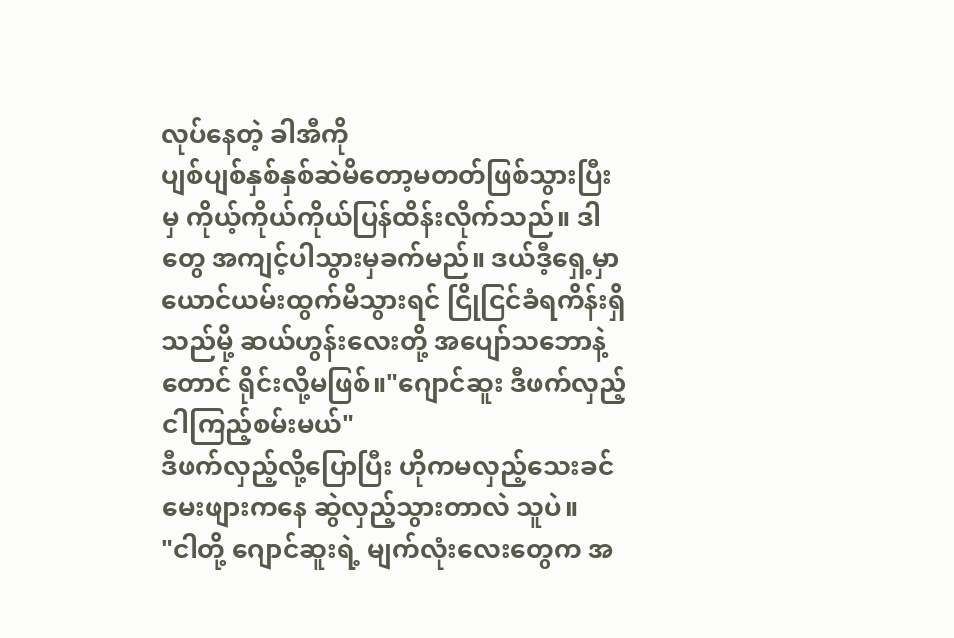လုပ်နေတဲ့ ခါအီကို
ပျစ်ပျစ်နှစ်နှစ်ဆဲမိတော့မတတ်ဖြစ်သွားပြီးမှ ကိုယ့်ကိုယ်ကိုယ်ပြန်ထိန်းလိုက်သည်။ ဒါတွေ အကျင့်ပါသွားမှခက်မည်။ ဒယ်ဒီ့ရှေ့မှာ ယောင်ယမ်းထွက်မိသွားရင် ငြိုငြင်ခံရကိန်းရှိသည်မို့ ဆယ်ဟွန်းလေးတို့ အပျော်သဘောနဲ့တောင် ရိုင်းလို့မဖြစ်။"ဂျောင်ဆူး ဒီဖက်လှည့် ငါကြည့်စမ်းမယ်"
ဒီဖက်လှည့်လို့ပြောပြီး ဟိုကမလှည့်သေးခင် မေးဖျားကနေ ဆွဲလှည့်သွားတာလဲ သူပဲ။
"ငါတို့ ဂျောင်ဆူးရဲ့ မျက်လုံးလေးတွေက အ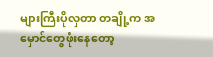များကြီးပိုလှတာ တချို့က အမှောင်တွေဖုံးနေတော့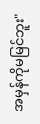အမှန်ကိုမမြင်ဘူး"